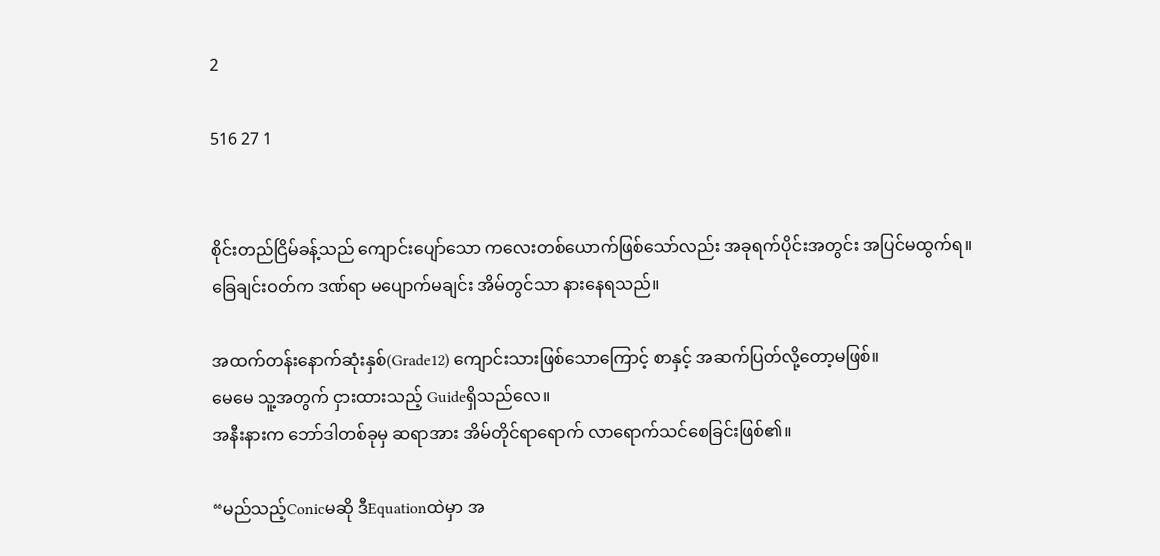2

516 27 1


စိုင်းတည်ငြိမ်ခန့်သည် ကျောင်းပျော်သော ကလေးတစ်ယောက်ဖြစ်သော်လည်း အခုရက်ပိုင်းအတွင်း အပြင်မထွက်ရ။
ခြေချင်းဝတ်က ဒဏ်ရာ မပျောက်မချင်း အိမ်တွင်သာ နားနေရသည်။

အထက်တန်းနောက်ဆုံးနှစ်(Grade12) ကျောင်းသားဖြစ်သောကြောင့် စာနှင့် အဆက်ပြတ်လို့တော့မဖြစ်။
မေမေ သူ့အတွက် ငှားထားသည့် Guideရှိသည်လေ။
အနီးနားက ဘော်ဒါတစ်ခုမှ ဆရာအား အိမ်တိုင်ရာရောက် လာရောက်သင်စေခြင်းဖြစ်၏။

“မည်သည့်Conicမဆို ဒီEquationထဲမှာ အ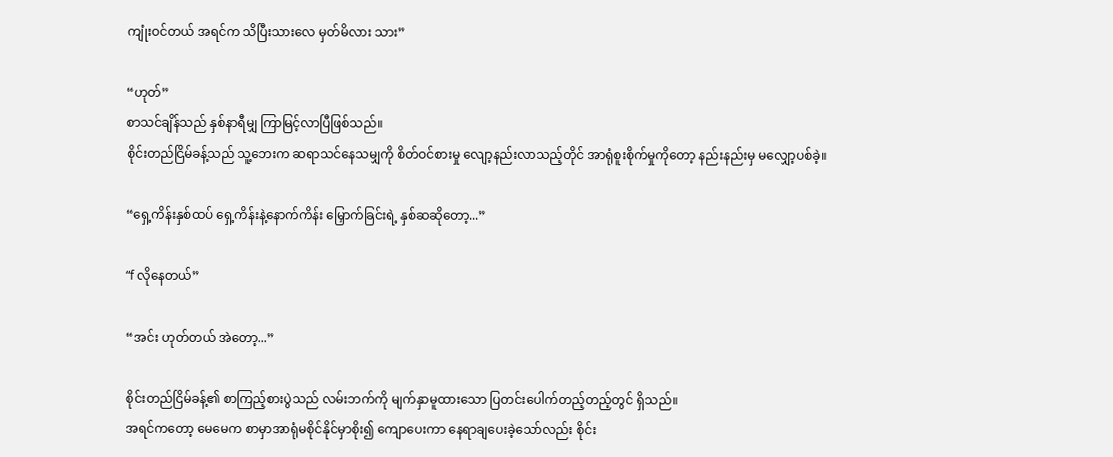ကျုံးဝင်တယ် အရင်က သိပြီးသားလေ မှတ်မိလား သား”

“ဟုတ်”
စာသင်ချိန်သည် နှစ်နာရီမျှ ကြာမြင့်လာပြီဖြစ်သည်။
စိုင်းတည်ငြိမ်ခန့်သည် သူ့ဘေးက ဆရာသင်နေသမျှကို စိတ်ဝင်စားမှု လျော့နည်းလာသည့်တိုင် အာရုံစူးစိုက်မှုကိုတော့ နည်းနည်းမှ မလျှော့ပစ်ခဲ့။

“ရှေ့ကိန်းနှစ်ထပ် ရှေ့ကိန်းနဲ့နောက်ကိန်း မြှောက်ခြင်းရဲ့ နှစ်ဆဆိုတော့...”

“f လိုနေတယ်”

“အင်း ဟုတ်တယ် အဲတော့...”

စိုင်းတည်ငြိမ်ခန့်၏ စာကြည့်စားပွဲသည် လမ်းဘက်ကို မျက်နှာမူထားသော ပြတင်းပေါက်တည့်တည့်တွင် ရှိသည်။
အရင်ကတော့ မေမေက စာမှာအာရုံမစိုင်နိုင်မှာစိုး၍ ကျောပေးကာ နေရာချပေးခဲ့သော်လည်း စိုင်း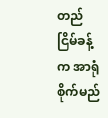တည်ငြိမ်ခန့်က အာရုံစိုက်မည်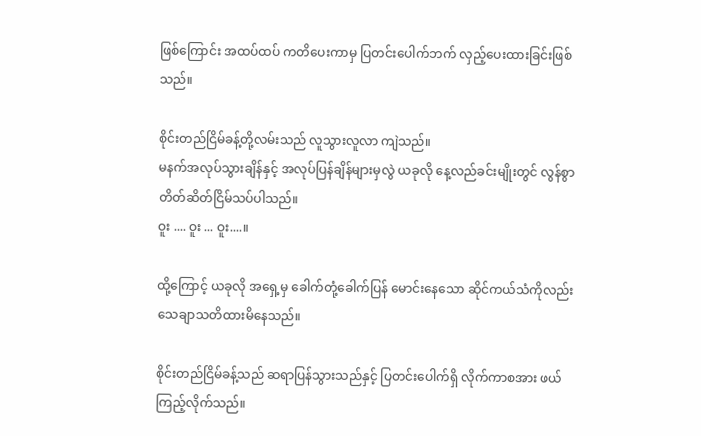ဖြစ်ကြောင်း အထပ်ထပ် ကတိပေးကာမှ ပြတင်းပေါက်ဘက် လှည့်ပေးထားခြင်းဖြစ်သည်။

စိုင်းတည်ငြိမ်ခန့်တို့လမ်းသည် လူသွားလူလာ ကျဲသည်။
မနက်အလုပ်သွားချိန်နှင့် အလုပ်ပြန်ချိန်များမှလွဲ ယခုလို နေ့လည်ခင်းမျိုးတွင် လွန်စွာတိတ်ဆိတ်ငြိမ်သပ်ပါသည်။
ဝူး .... ဝူး ... ဝူး....။

ထို့ကြောင့် ယခုလို အရှေ့မှ ခေါက်တုံ့ခေါက်ပြန် မောင်းနေသော ဆိုင်ကယ်သံကိုလည်း သေချာသတိထားမိနေသည်။

စိုင်းတည်ငြိမ်ခန့်သည် ဆရာပြန်သွားသည်နှင့် ပြတင်းပေါက်ရှိ လိုက်ကာစအား ဖယ်ကြည့်လိုက်သည်။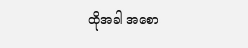ထိုအခါ အစော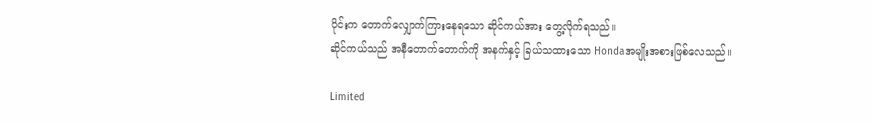ပိုင်းက တောက်လျှောက်ကြားနေရသော ဆိုင်ကယ်အား တွေ့လိုက်ရသည်။
ဆိုင်ကယ်သည် အနီတောက်တောက်ကို အနက်နှင့် ခြယ်သထားသော Hondaအမျိုးအစားဖြစ်လေသည်။

Limited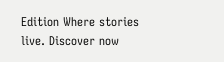Edition Where stories live. Discover now